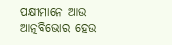ପକ୍ଷୀମାନେ ଆଉ
ଆତ୍ନବିଭୋର ହେଉ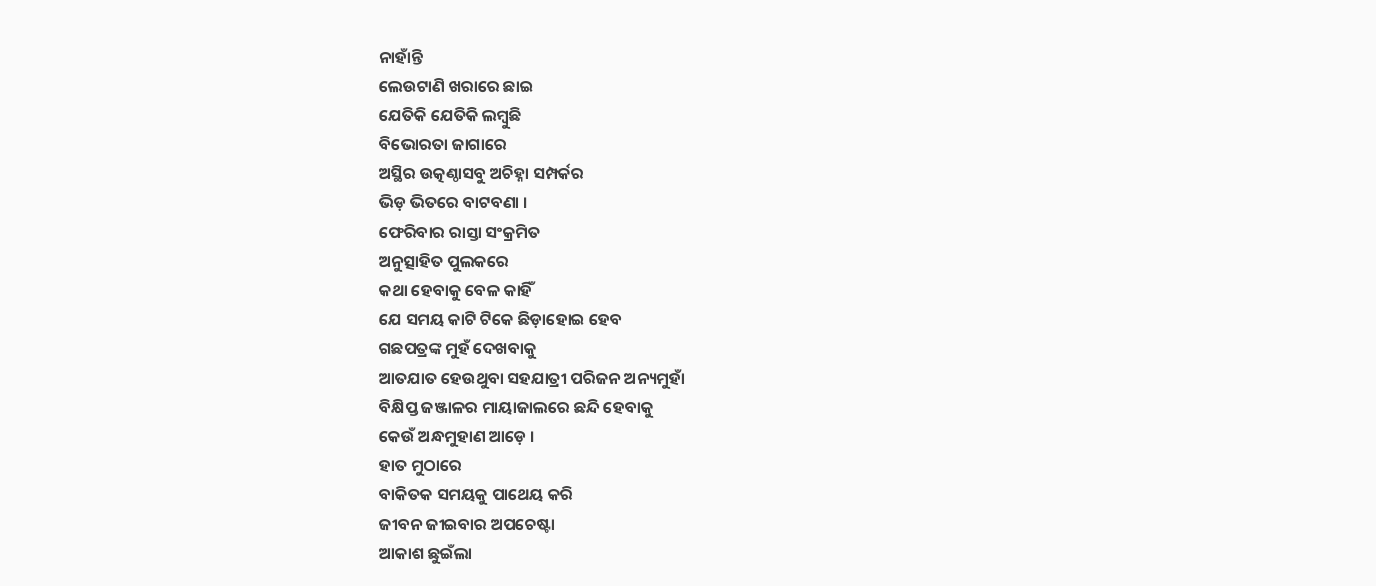ନାହାଁନ୍ତି
ଲେଉଟାଣି ଖରାରେ ଛାଇ
ଯେତିକି ଯେତିକି ଲମ୍ବୁଛି
ବିଭୋରତା ଜାଗାରେ
ଅସ୍ଥିର ଉତ୍କଣ୍ଠାସବୁ ଅଚିହ୍ନା ସମ୍ପର୍କର
ଭିଡ଼ ଭିତରେ ବାଟବଣା ।
ଫେରିବାର ରାସ୍ତା ସଂକ୍ରମିତ
ଅନୁତ୍ସାହିତ ପୁଲକରେ
କଥା ହେବାକୁ ବେଳ କାହିଁ
ଯେ ସମୟ କାଟି ଟିକେ ଛିଡ଼ାହୋଇ ହେବ
ଗଛପତ୍ରଙ୍କ ମୁହଁ ଦେଖବାକୁ
ଆତଯାତ ହେଉଥୁବା ସହଯାତ୍ରୀ ପରିଜନ ଅନ୍ୟମୁହାଁ
ବିକ୍ଷିପ୍ତ ଜଞ୍ଜାଳର ମାୟାଜାଲରେ ଛନ୍ଦି ହେବାକୁ
କେଉଁ ଅନ୍ଧମୁହାଣ ଆଡ଼େ ।
ହାତ ମୁଠାରେ
ବାକିତକ ସମୟକୁ ପାଥେୟ କରି
ଜୀବନ ଜୀଇବାର ଅପଚେଷ୍ଟା
ଆକାଶ ଛୁଇଁଲା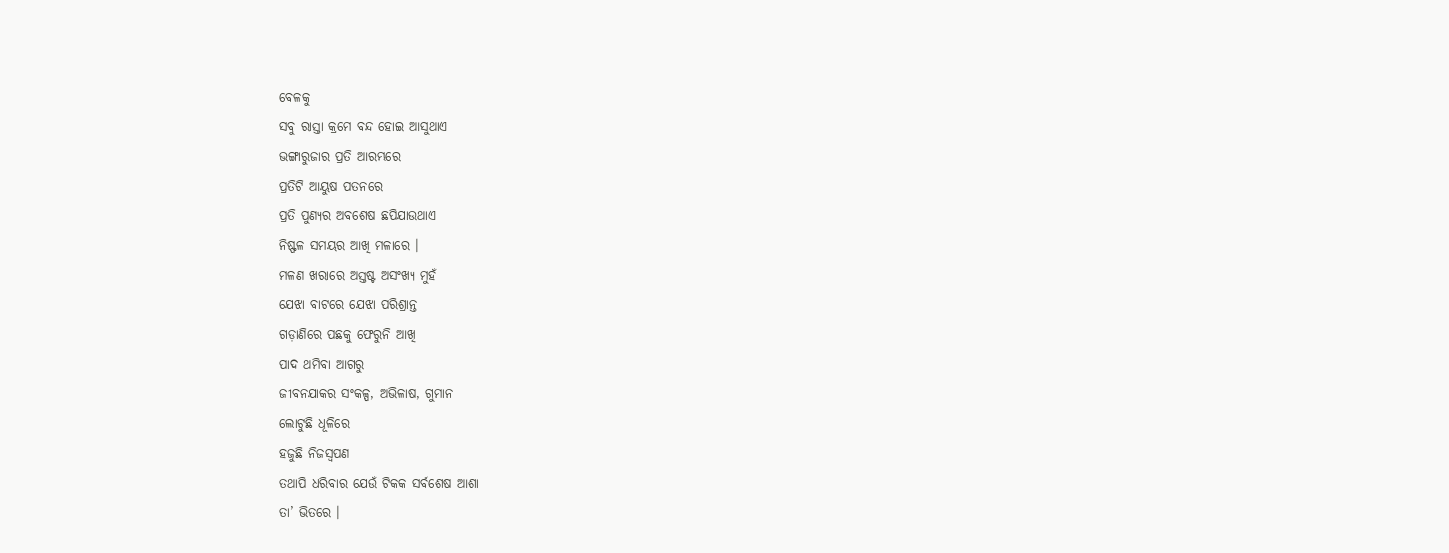ବେଳକୁ
ସବୁ ରାସ୍ତା କ୍ରମେ ବନ୍ଦ ହୋଇ ଆସୁଥାଏ
ଭଙ୍ଗାରୁଜାର ପ୍ରତି ଆରମ୍ଭରେ
ପ୍ରତିଟି ଆୟୁଷ ପତନରେ
ପ୍ରତି ପୁଣ୍ୟର ଅବଶେଷ ଛପିଯାଉଥାଏ
ନିଷ୍ଫଳ ସମୟର ଆଖି ମଳାରେ ।
ମଳଣ ଖରାରେ ଅସ୍ତଷ୍ଟ ଅସଂଖ୍ୟ ମୁହଁ
ଯେଝା ବାଟରେ ଯେଝା ପରିଶ୍ରାନ୍ତ
ଗଡ଼ାଣିରେ ପଛକୁ ଫେରୁନି ଆଖି
ପାଦ ଥମିବା ଆଗରୁ
ଜୀବନଯାକର ସଂକଳ୍ପ, ଅଭିଳାଷ, ଗୁମାନ
ଲୋଟୁଛି ଧୂଳିରେ
ହଜୁଛି ନିଜସ୍ଵପଣ
ତଥାପି ଧରିବାର ଯେଉଁ ଟିକକ ସର୍ବଶେଷ ଆଶା
ତା’ ଭିତରେ ।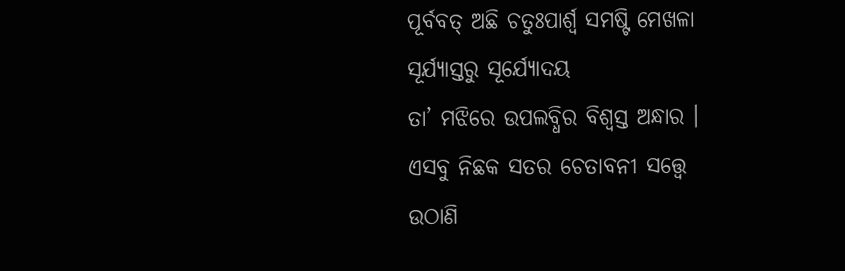ପୂର୍ବବତ୍ ଅଛି ଚତୁଃପାର୍ଶ୍ଵ ସମଷ୍ଟି ମେଖଳା
ସୂର୍ଯ୍ୟାସ୍ତରୁ ସୂର୍ଯ୍ୟୋଦୟ
ତା’ ମଝିରେ ଉପଲବ୍ଧିର ବିଶ୍ଵସ୍ତ ଅନ୍ଧାର ।
ଏସବୁ ନିଛକ ସତର ଚେତାବନୀ ସତ୍ତ୍ଵେ
ଉଠାଣି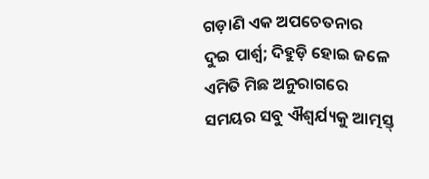ଗଡ଼ାଣି ଏକ ଅପଚେତନାର
ଦୁଇ ପାର୍ଶ୍ୱ; ଦିହୁଡ଼ି ହୋଇ ଜଳେ
ଏମିତି ମିଛ ଅନୁରାଗରେ
ସମୟର ସବୁ ଐଶ୍ୱର୍ଯ୍ୟକୁ ଆତ୍ମସ୍ତ୍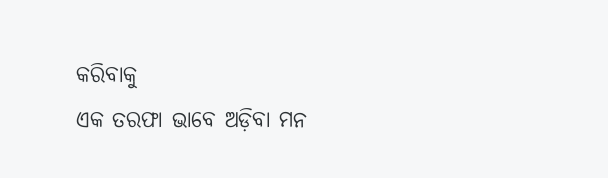କରିବାକୁ
ଏକ ତରଫା ଭାବେ ଅଡ଼ିବା ମନ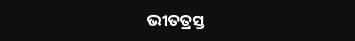ଭୀତତ୍ରସ୍ତ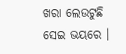ଖରା ଲେଉଟୁଛି ସେଇ ଭୟରେ ।